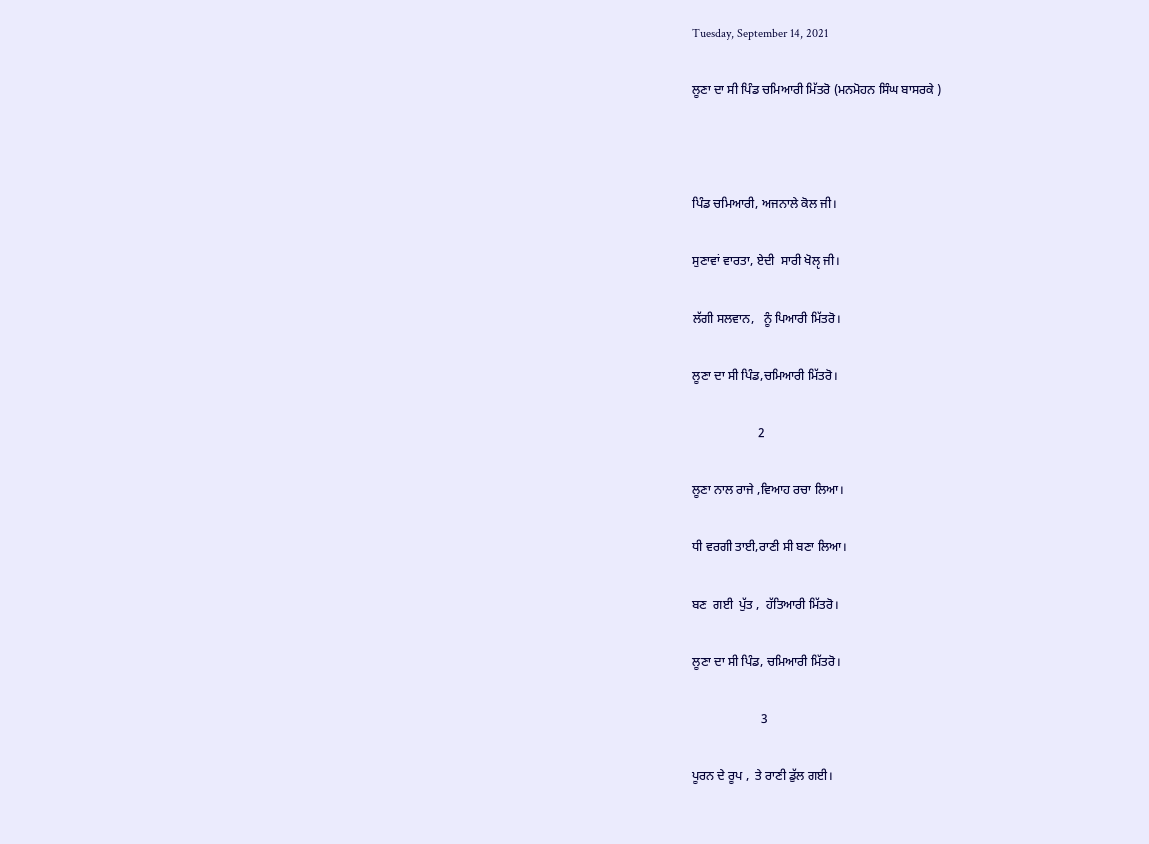Tuesday, September 14, 2021

ਲੂਣਾ ਦਾ ਸੀ ਪਿੰਡ ਚਮਿਆਰੀ ਮਿੱਤਰੋ (ਮਨਮੋਹਨ ਸਿੰਘ ਬਾਸਰਕੇ )



ਪਿੰਡ ਚਮਿਆਰੀ, ਅਜਨਾਲੇ ਕੋਲ ਜੀ।

ਸੁਣਾਵਾਂ ਵਾਰਤਾ, ਏਦੀ  ਸਾਰੀ ਖੋਲੵ ਜੀ।

ਲੱਗੀ ਸਲਵਾਨ,   ਨੂੰ ਪਿਆਰੀ ਮਿੱਤਰੋ।

ਲੂਣਾ ਦਾ ਸੀ ਪਿੰਡ,ਚਮਿਆਰੀ ਮਿੱਤਰੋ।

                     2

ਲੂਣਾ ਨਾਲ ਰਾਜੇ ,ਵਿਆਹ ਰਚਾ ਲਿਆ।

ਧੀ ਵਰਗੀ ਤਾਈ,ਰਾਣੀ ਸੀ ਬਣਾ ਲਿਆ।

ਬਣ  ਗਈ  ਪੁੱਤ ,  ਹੱਤਿਆਰੀ ਮਿੱਤਰੋ।

ਲੂਣਾ ਦਾ ਸੀ ਪਿੰਡ, ਚਮਿਆਰੀ ਮਿੱਤਰੋ।

                      3

ਪੂਰਨ ਦੇ ਰੂਪ ,  ਤੇ ਰਾਣੀ ਡੁੱਲ ਗਈ।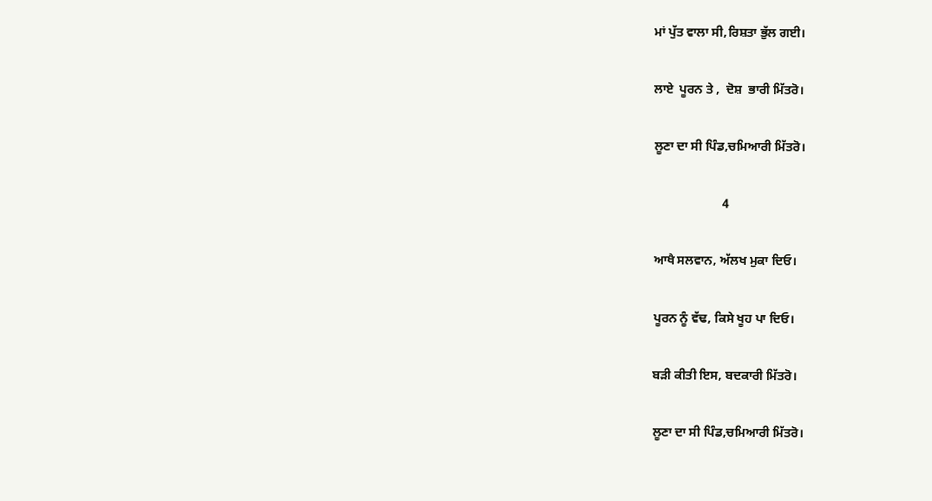ਮਾਂ ਪੁੱਤ ਵਾਲਾ ਸੀ,ਰਿਸ਼ਤਾ ਭੁੱਲ ਗਈ।

ਲਾਏ  ਪੂਰਨ ਤੇ ,  ਦੋਸ਼  ਭਾਰੀ ਮਿੱਤਰੋ।

ਲੂਣਾ ਦਾ ਸੀ ਪਿੰਡ,ਚਮਿਆਰੀ ਮਿੱਤਰੋ।

                      4

ਆਖੈ ਸਲਵਾਨ, ਅੱਲਖ ਮੁਕਾ ਦਿਓ।

ਪੂਰਨ ਨੂੰ ਵੱਢ, ਕਿਸੇ ਖੂਹ ਪਾ ਦਿਓ।

ਬੜੀ ਕੀਤੀ ਇਸ, ਬਦਕਾਰੀ ਮਿੱਤਰੋ।

ਲੂਣਾ ਦਾ ਸੀ ਪਿੰਡ,ਚਮਿਆਰੀ ਮਿੱਤਰੋ।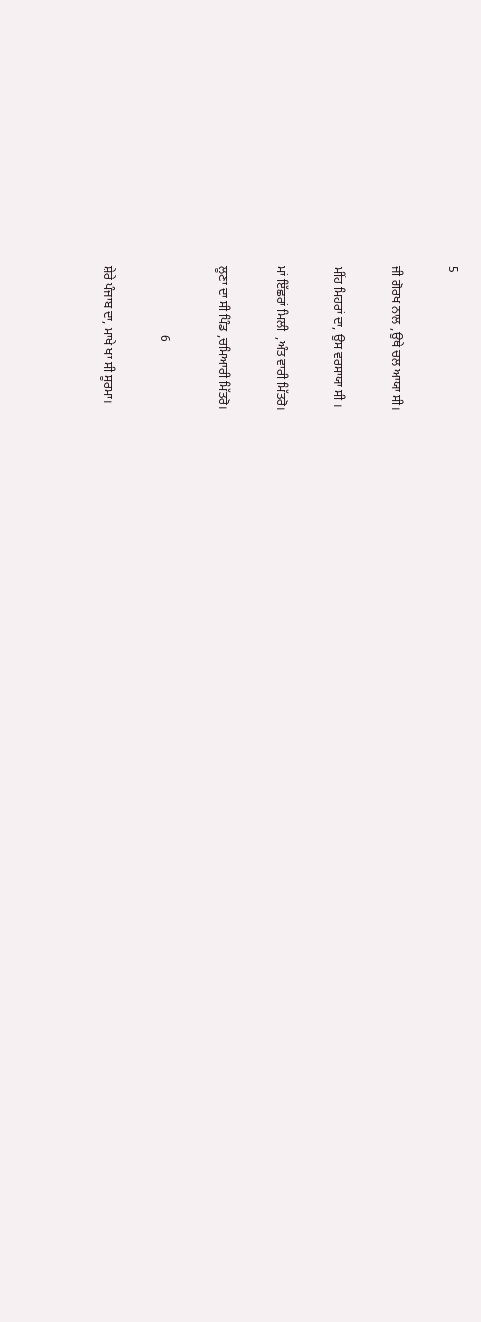5

ਜੀ ਗੋਰਖ ਨਾਲ ,ਉਥੇ ਚਲ ਆਯਾ ਸੀ।

ਮੀਂਹ ਮਿਹਰਾਂ ਦਾ, ਉਸ ਵਰਸਾਯਾ ਸੀ ।

ਮਾਂ ਇੱਛਰਾਂ ਮਿਲੀ  ,ਅੰਤ ਵਾਰੀ ਮਿੱਤਰੋ।

ਲੂਣਾ ਦਾ ਸੀ ਪਿੰਡ ,ਚਮਿਆਰੀ ਮਿੱਤਰੋ।

                      6

ਸ਼ੇਰੇ ਪੰਜਾਬ ਦਾ, ਮਾਖੇ ਖਾ ਸੀ ਸੂਰਮਾ।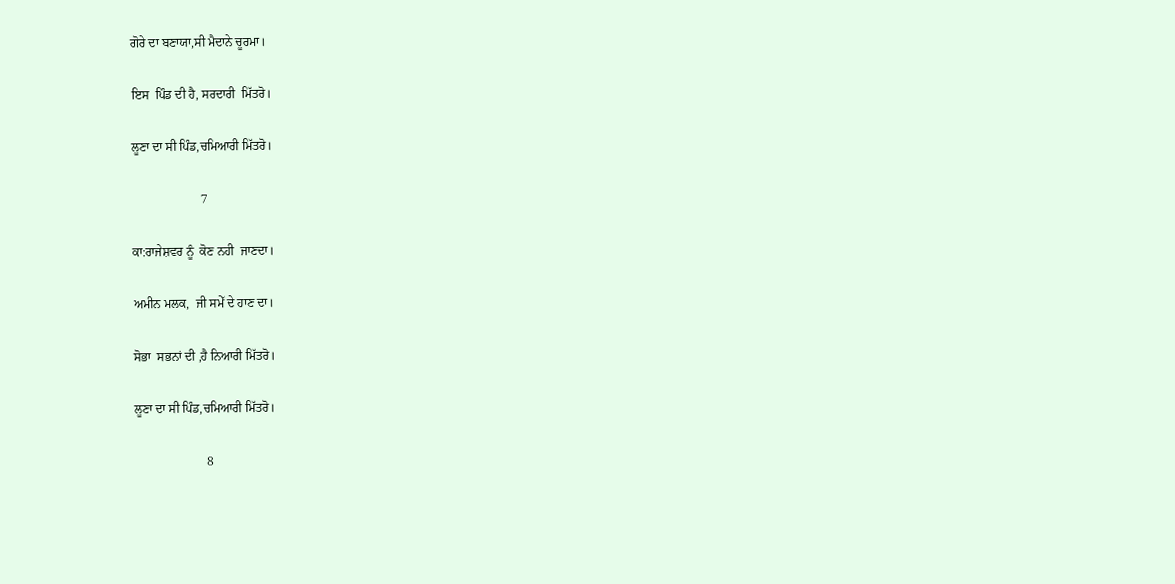ਗੋਰੇ ਦਾ ਬਣਾਯਾ,ਸੀ ਮੈਦਾਨੇ ਚੂਰਮਾ।

ਇਸ  ਪਿੰਡ ਦੀ ਹੈ, ਸਰਦਾਰੀ  ਮਿੱਤਰੋ।

ਲੂਣਾ ਦਾ ਸੀ ਪਿੰਡ,ਚਮਿਆਰੀ ਮਿੱਤਰੋ।

                      7

ਕਾ:ਰਾਜੇਸ਼ਵਰ ਨੂੰ  ਕੋਣ ਨਹੀ  ਜਾਣਦਾ।

ਅਮੀਨ ਮਲਕ,  ਜੀ ਸਮੇੱ ਦੇ ਹਾਣ ਦਾ।

ਸੋਭਾ  ਸਭਨਾਂ ਦੀ ,ਹੈ ਨਿਆਰੀ ਮਿੱਤਰੋ।

ਲੂਣਾ ਦਾ ਸੀ ਪਿੰਡ,ਚਮਿਆਰੀ ਮਿੱਤਰੋ।

                       8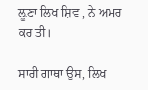ਲ਼ੂਣਾ ਲਿਖ ਸ਼ਿਵ , ਨੇ ਅਮਰ ਕਰ ਤੀ।

ਸਾਰੀ ਗਾਥਾ ਉਸ, ਲਿਖ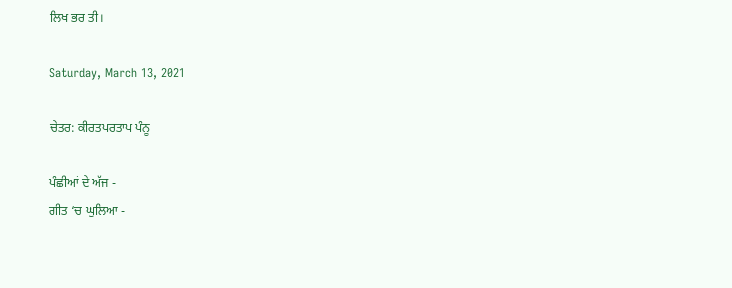ਲਿਖ ਭਰ ਤੀ।

Saturday, March 13, 2021

ਚੇਤਰ: ਕੀਰਤਪਰਤਾਪ ਪੰਨੂ

ਪੰਛੀਆਂ ਦੇ ਅੱਜ -
ਗੀਤ ‘ਚ ਘੁਲਿਆ -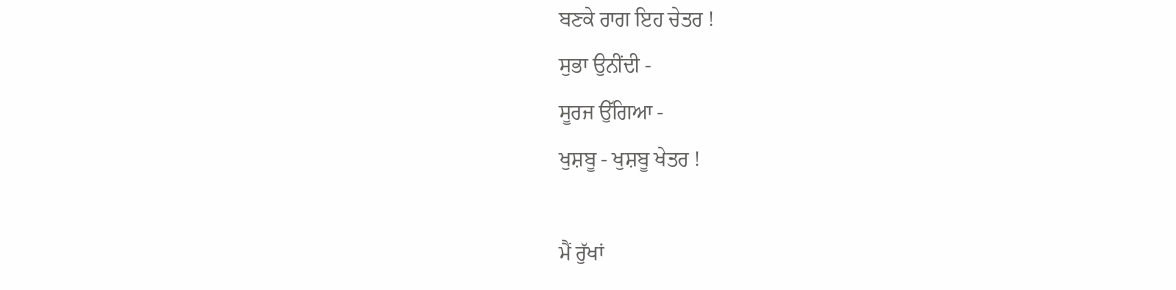ਬਣਕੇ ਰਾਗ ਇਹ ਚੇਤਰ !
ਸੁਭਾ ਉਨੀਂਦੀ -
ਸੂਰਜ ਉੱਗਿਆ -
ਖੁਸ਼ਬੂ - ਖੁਸ਼ਬੂ ਖੇਤਰ !

ਮੈਂ ਰੁੱਖਾਂ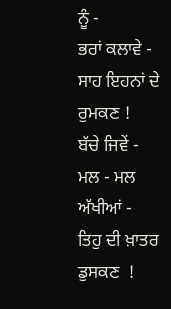ਨੂੰ -
ਭਰਾਂ ਕਲਾਵੇ -
ਸਾਹ ਇਹਨਾਂ ਦੇ ਰੁਮਕਣ !
ਬੱਚੇ ਜਿਵੇਂ -
ਮਲ - ਮਲ ਅੱਖੀਆਂ -
ਤਿਹੁ ਦੀ ਖ਼ਾਤਰ ਡੁਸਕਣ  !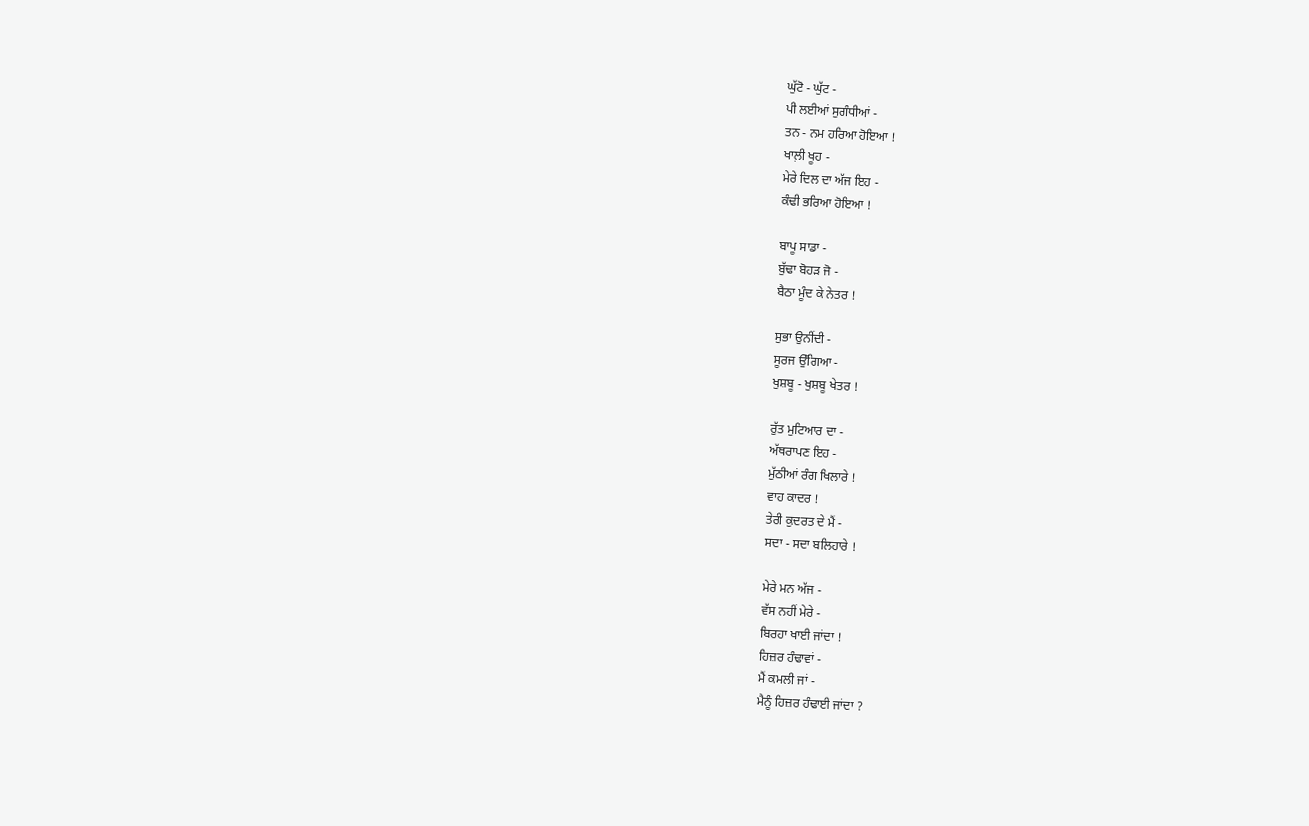ਘੁੱਟੋ - ਘੁੱਟ -
ਪੀ ਲਈਆਂ ਸੁਗੰਧੀਆਂ -
ਤਨ - ਨਮ ਹਰਿਆ ਹੋਇਆ !
ਖਾਲ਼ੀ ਖੂਹ -
ਮੇਰੇ ਦਿਲ ਦਾ ਅੱਜ ਇਹ -
ਕੰਢੀ ਭਰਿਆ ਹੋਇਆ !

ਬਾਪੂ ਸਾਡਾ -
ਬੁੱਢਾ ਬੋਹੜ ਜੋ -
ਬੈਠਾ ਮੂੰਦ ਕੇ ਨੇਤਰ !

ਸੁਭਾ ਉਨੀਂਦੀ -
ਸੂਰਜ ਉੱਗਿਆ -
ਖੁਸ਼ਬੂ - ਖੁਸ਼ਬੂ ਖੇਤਰ !

ਰੁੱਤ ਮੁਟਿਆਰ ਦਾ -
ਅੱਥਰਾਪਣ ਇਹ -
ਮੁੱਠੀਆਂ ਰੰਗ ਖਿਲਾਰੇ !
ਵਾਹ ਕਾਦਰ !
ਤੇਰੀ ਕੁਦਰਤ ਦੇ ਮੈਂ -
ਸਦਾ - ਸਦਾ ਬਲਿਹਾਰੇ !

ਮੇਰੇ ਮਨ ਅੱਜ -
ਵੱਸ ਨਹੀਂ ਮੇਰੇ -
ਬਿਰਹਾ ਖਾਈ ਜਾਂਦਾ !
ਹਿਜ਼ਰ ਹੰਢਾਵਾਂ -
ਮੈਂ ਕਮਲੀ ਜਾਂ -
ਮੈਨੂੰ ਹਿਜ਼ਰ ਹੰਢਾਈ ਜਾਂਦਾ ?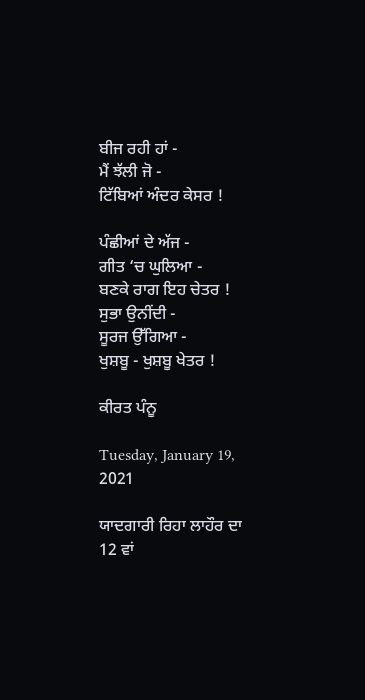ਬੀਜ ਰਹੀ ਹਾਂ -
ਮੈਂ ਝੱਲੀ ਜੋ -
ਟਿੱਬਿਆਂ ਅੰਦਰ ਕੇਸਰ !

ਪੰਛੀਆਂ ਦੇ ਅੱਜ -
ਗੀਤ ‘ਚ ਘੁਲਿਆ -
ਬਣਕੇ ਰਾਗ ਇਹ ਚੇਤਰ !
ਸੁਭਾ ਉਨੀਂਦੀ -
ਸੂਰਜ ਉੱਗਿਆ -
ਖੁਸ਼ਬੂ - ਖੁਸ਼ਬੂ ਖੇਤਰ !

ਕੀਰਤ ਪੰਨੂ

Tuesday, January 19, 2021

ਯਾਦਗਾਰੀ ਰਿਹਾ ਲਾਹੌਰ ਦਾ 12 ਵਾਂ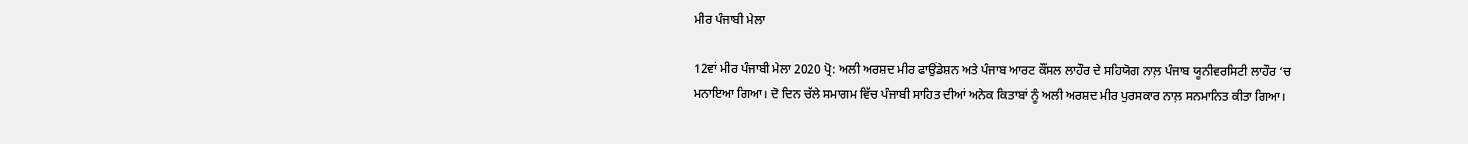ਮੀਰ ਪੰਜਾਬੀ ਮੇਲਾ

12ਵਾਂ ਮੀਰ ਪੰਜਾਬੀ ਮੇਲਾ 2020 ਪ੍ਰੋ: ਅਲੀ ਅਰਸ਼ਦ ਮੀਰ ਫਾਉਂਡੇਸ਼ਨ ਅਤੇ ਪੰਜਾਬ ਆਰਟ ਕੌਂਸਲ ਲਾਹੌਰ ਦੇ ਸਹਿਯੋਗ ਨਾਲ਼ ਪੰਜਾਬ ਯੂਨੀਵਰਸਿਟੀ ਲਾਹੌਰ ‘ਚ ਮਨਾਇਆ ਗਿਆ। ਦੋ ਦਿਨ ਚੱਲੇ ਸਮਾਗਮ ਵਿੱਚ ਪੰਜਾਬੀ ਸਾਹਿਤ ਦੀਆਂ ਅਨੇਕ ਕਿਤਾਬਾਂ ਨੂੰ ਅਲੀ ਅਰਸ਼ਦ ਮੀਰ ਪੁਰਸਕਾਰ ਨਾਲ਼ ਸਨਮਾਨਿਤ ਕੀਤਾ ਗਿਆ।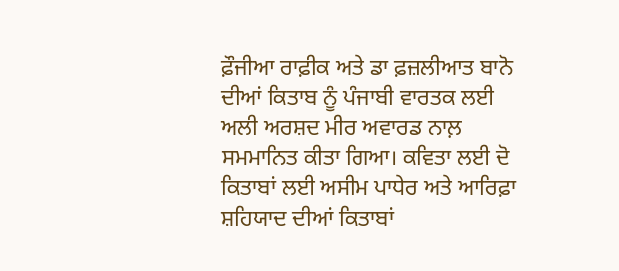ਫ਼ੌਜੀਆ ਰਾਫ਼ੀਕ ਅਤੇ ਡਾ ਫ਼ਜ਼ਲੀਆਤ ਬਾਨੋ ਦੀਆਂ ਕਿਤਾਬ ਨੂੰ ਪੰਜਾਬੀ ਵਾਰਤਕ ਲਈ ਅਲੀ ਅਰਸ਼ਦ ਮੀਰ ਅਵਾਰਡ ਨਾਲ਼ ਸਮਮਾਨਿਤ ਕੀਤਾ ਗਿਆ। ਕਵਿਤਾ ਲਈ ਦੋ ਕਿਤਾਬਾਂ ਲਈ ਅਸੀਮ ਪਾਧੇਰ ਅਤੇ ਆਰਿਫ਼ਾ ਸ਼ਹਿਯਾਦ ਦੀਆਂ ਕਿਤਾਬਾਂ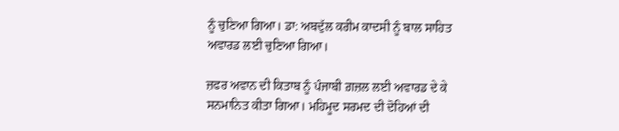ਨੂੰ ਚੁਣਿਆ ਗਿਆ। ਡਾ: ਅਬਦੁੱਲ ਕਰੀਮ ਕਾਦਸੀ ਨੂੰ ਬਾਲ ਸਾਹਿਤ ਅਵਾਰਡ ਲਈ ਚੁਣਿਆ ਗਿਆ।

ਜ਼ਫਰ ਅਵਾਨ ਦੀ ਕਿਤਾਬ ਨੂੰ ਪੰਜਾਬੀ ਗ਼ਜ਼ਲ ਲਈ ਅਵਾਰਡ ਦੇ ਕੇ ਸਨਮਾਨਿਤ ਕੀਤਾ ਗਿਆ। ਮਹਿਮੂਦ ਸਰਮਦ ਦੀ ਦੋਹਿਆਂ ਦੀ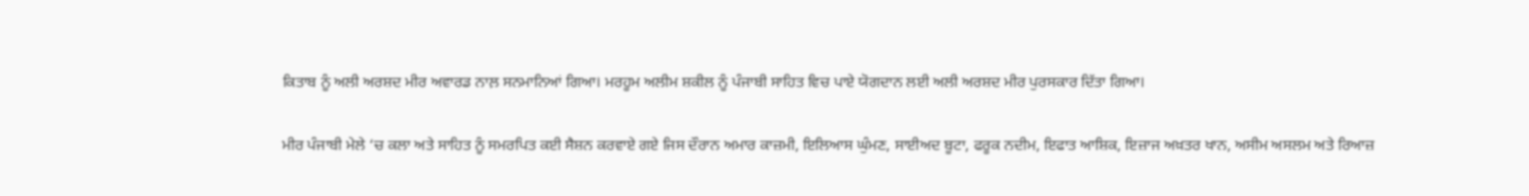ਕਿਤਾਬ ਨੂੰ ਅਲੀ ਅਰਸ਼ਦ ਮੀਰ ਅਵਾਰਡ ਨਾਲ਼ ਸਨਮਾਨਿਆਂ ਗਿਆ। ਮਰਹੂਮ ਅਲੀਮ ਸ਼ਕੀਲ ਨੂੰ ਪੰਜਾਬੀ ਸਾਹਿਤ ਵਿਚ ਪਾਏ ਯੋਗਦਾਨ ਲਈ ਅਲੀ ਅਰਸ਼ਦ ਮੀਰ ਪੁਰਸਕਾਰ ਦਿੱਤਾ ਗਿਆ।

ਮੀਰ ਪੰਜਾਬੀ ਮੇਲੇ ‘ਚ ਕਲਾ ਅਤੇ ਸਾਹਿਤ ਨੂੰ ਸਮਰਪਿਤ ਕਈ ਸੈਸ਼ਨ ਕਰਵਾਏ ਗਏ ਜਿਸ ਦੌਰਾਨ ਅਮਾਰ ਕਾਜ਼ਮੀ, ਇਲਿਆਸ ਘੁੰਮਣ, ਸਾਈਅਦ ਬੂਟਾ, ਫਰੂਕ ਨਦੀਮ, ਇਫਾਤ ਆਸ਼ਿਕ, ਇਜ਼ਾਜ ਅਖ਼ਤਰ ਖਾਨ, ਅਸੀਮ ਅਸਲਮ ਅਤੇ ਰਿਆਜ਼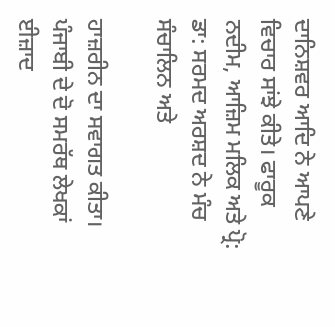ਦਾਨਿਸ਼ਵਰ ਆਦਿ ਨੇ ਆਪਣੇ ਵਿਚਾਰ ਸਾਂਝੇ ਕੀਤੇ। ਫਾਰੂਕ ਨਦੀਮ, ਆਜ਼ਿਮ ਮਲਿਕ ਅਤੇ ਪ੍ਰੋ: ਡਾ: ਸਰਮਦ ਅਰਸ਼ਦ ਨੇ ਮੰਚ ਸੰਚਾਲਿਨ ਅਤੇ

ਹਾਜ਼ਰੀਨ ਦਾ ਸਵਾਗਤ ਕੀਤਾ। ਪੰਜਾਬੀ ਦੇ ਦੋ ਸਮਰੱਥ ਲੇਖਕਾਂ ਈਜ਼ਾਦ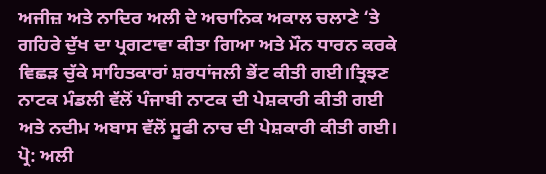ਅਜੀਜ਼ ਅਤੇ ਨਾਦਿਰ ਅਲੀ ਦੇ ਅਚਾਨਿਕ ਅਕਾਲ ਚਲਾਣੇ ‘ਤੇ ਗਹਿਰੇ ਦੁੱਖ ਦਾ ਪ੍ਰਗਟਾਵਾ ਕੀਤਾ ਗਿਆ ਅਤੇ ਮੌਨ ਧਾਰਨ ਕਰਕੇ ਵਿਛੜ ਚੁੱਕੇ ਸਾਹਿਤਕਾਰਾਂ ਸ਼ਰਧਾਂਜਲੀ ਭੇਂਟ ਕੀਤੀ ਗਈ।ਤ੍ਰਿਝਣ ਨਾਟਕ ਮੰਡਲੀ ਵੱਲੋਂ ਪੰਜਾਬੀ ਨਾਟਕ ਦੀ ਪੇਸ਼ਕਾਰੀ ਕੀਤੀ ਗਈ ਅਤੇ ਨਦੀਮ ਅਬਾਸ ਵੱਲੋਂ ਸੂਫੀ ਨਾਚ ਦੀ ਪੇਸ਼ਕਾਰੀ ਕੀਤੀ ਗਈ। ਪ੍ਰੋ: ਅਲੀ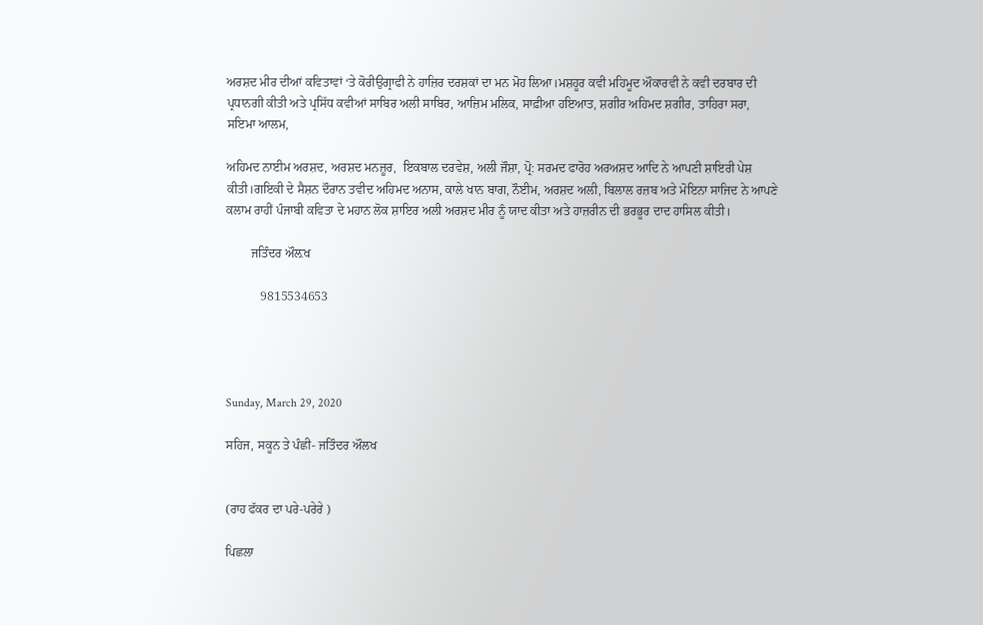ਅਰਸ਼ਦ ਮੀਰ ਦੀਆਂ ਕਵਿਤਾਵਾਂ ‘ਤੇ ਕੋਰੀਉਗ੍ਰਾਫੀ ਨੇ ਹਾਜ਼ਿਰ ਦਰਸ਼ਕਾਂ ਦਾ ਮਨ ਮੋਹ ਲਿਆ।ਮਸ਼ਹੂਰ ਕਵੀ ਮਹਿਮੂਦ ਔਕਾਰਵੀ ਨੇ ਕਵੀ ਦਰਬਾਰ ਦੀ ਪ੍ਰਧਾਨਗੀ ਕੀਤੀ ਅਤੇ ਪ੍ਰਸਿੱਧ ਕਵੀਆਂ ਸਾਬਿਰ ਅਲੀ ਸਾਬਿਰ, ਆਜ਼ਿਮ ਮਲਿਕ, ਸਾਫ਼ੀਆ ਹਇਆਤ, ਸ਼ਗੀਰ ਅਹਿਮਦ ਸ਼ਗੀਰ, ਤਾਹਿਰਾ ਸਰਾ,  ਸਇਮਾ ਆਲਮ,

ਅਹਿਮਦ ਨਾਈਮ ਅਰਸ਼ਦ, ਅਰਸ਼ਦ ਮਨਜ਼ੂਰ,  ਇਕਬਾਲ ਦਰਵੇਸ਼, ਅਲੀ ਜੌਸ਼ਾ, ਪ੍ਰੋ: ਸਰਮਦ ਫਾਰੋਹ ਅਰਅਸ਼ਦ ਆਦਿ ਨੇ ਆਪਣੀ ਸ਼ਾਇਰੀ ਪੇਸ਼ ਕੀਤੀ।ਗਇਕੀ ਦੇ ਸੈਸ਼ਨ ਦੌਰਾਨ ਤਵੀਦ ਅਹਿਮਦ ਅਨਾਸ, ਕਾਲੇ ਖਾਨ ਬਾਗ, ਨੌਈਮ, ਅਰਸ਼ਦ ਅਲੀ, ਬਿਲਾਲ ਰਜ਼ਬ ਅਤੇ ਮੋਇਨਾ ਸਾਜਿਦ ਨੇ ਆਪਣੇ ਕਲਾਮ ਰਾਹੀਂ ਪੰਜਾਬੀ ਕਵਿਤਾ ਦੇ ਮਹਾਨ ਲੋਕ ਸ਼ਾਇਰ ਅਲੀ ਅਰਸ਼ਦ ਮੀਰ ਨੂੰ ਯਾਦ ਕੀਤਾ ਅਤੇ ਹਾਜ਼ਰੀਨ ਦੀ ਭਰਭੂਰ ਦਾਦ ਹਾਸਿਲ ਕੀਤੀ।

        ਜਤਿੰਦਰ ਔਲ਼ਖ

           9815534653




Sunday, March 29, 2020

ਸਹਿਜ, ਸਕੂਨ ਤੇ ਪੰਛੀ- ਜਤਿੰਦਰ ਔਲਖ


(ਰਾਹ ਫੱਕਰ ਦਾ ਪਰੇ-ਪਰੇਰੇ )

ਪਿਛਲਾ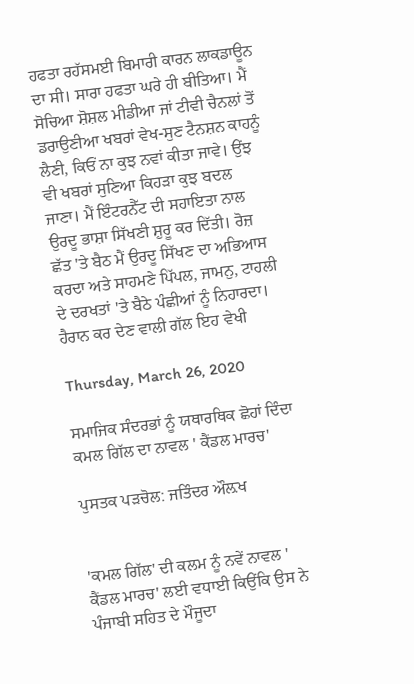ਹਫਤਾ ਰਹੱਸਮਈ ਬਿਮਾਰੀ ਕਾਰਨ ਲਾਕਡਾਊਨ ਦਾ ਸੀ। ਸਾਰਾ ਹਫਤਾ ਘਰੇ ਹੀ ਬੀਤਿਆ। ਮੈਂ ਸੋਚਿਆ ਸ਼ੋਸ਼ਲ ਮੀਡੀਆ ਜਾਂ ਟੀਵੀ ਚੈਨਲਾਂ ਤੋਂ ਡਰਾਉਣੀਆ ਖਬਰਾਂ ਵੇਖ-ਸੁਣ ਟੈਨਸ਼ਨ ਕਾਹਨੂੰ ਲੈਣੀ, ਕਿਓਂ ਨਾ ਕੁਝ ਨਵਾਂ ਕੀਤਾ ਜਾਵੇ। ਉਂਝ ਵੀ ਖਬਰਾਂ ਸੁਣਿਆ ਕਿਹੜਾ ਕੁਝ ਬਦਲ ਜਾਣਾ। ਮੈਂ ਇੰਟਰਨੈੱਟ ਦੀ ਸਹਾਇਤਾ ਨਾਲ ਉਰਦੂ ਭਾਸ਼ਾ ਸਿੱਖਣੀ ਸ਼ੁਰੂ ਕਰ ਦਿੱਤੀ। ਰੋਜ਼ ਛੱਤ 'ਤੇ ਬੈਠ ਮੈਂ ਉਰਦੂ ਸਿੱਖਣ ਦਾ ਅਭਿਆਸ ਕਰਦਾ ਅਤੇ ਸਾਹਮਣੇ ਪਿੱਪਲ, ਜਾਮਨੁ, ਟਾਹਲੀ ਦੇ ਦਰਖਤਾਂ 'ਤੇ ਬੈਠੇ ਪੰਛੀਆਂ ਨੂੰ ਨਿਹਾਰਦਾ। ਹੈਰਾਨ ਕਰ ਦੇਣ ਵਾਲੀ ਗੱਲ ਇਹ ਵੇਖੀ

Thursday, March 26, 2020

ਸਮਾਜਿਕ ਸੰਦਰਭਾਂ ਨੂੰ ਯਥਾਰਥਿਕ ਛੋਹਾਂ ਦਿੰਦਾ ਕਮਲ ਗਿੱਲ ਦਾ ਨਾਵਲ ' ਕੈਂਡਲ ਮਾਰਚ'

ਪੁਸਤਕ ਪੜਚੋਲ: ਜਤਿੰਦਰ ਔਲ਼ਖ


'ਕਮਲ ਗਿੱਲ' ਦੀ ਕਲਮ ਨੂੰ ਨਵੇਂ ਨਾਵਲ ' ਕੈਂਡਲ ਮਾਰਚ' ਲਈ ਵਧਾਈ ਕਿਉਂਕਿ ਉਸ ਨੇ ਪੰਜਾਬੀ ਸਹਿਤ ਦੇ ਮੌਜੂਦਾ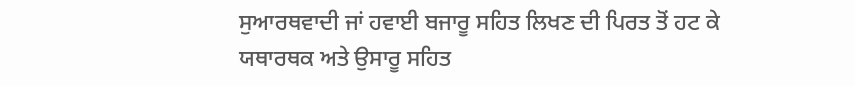ਸੁਆਰਥਵਾਦੀ ਜਾਂ ਹਵਾਈ ਬਜਾਰੂ ਸਹਿਤ ਲਿਖਣ ਦੀ ਪਿਰਤ ਤੋਂ ਹਟ ਕੇ ਯਥਾਰਥਕ ਅਤੇ ਉਸਾਰੂ ਸਹਿਤ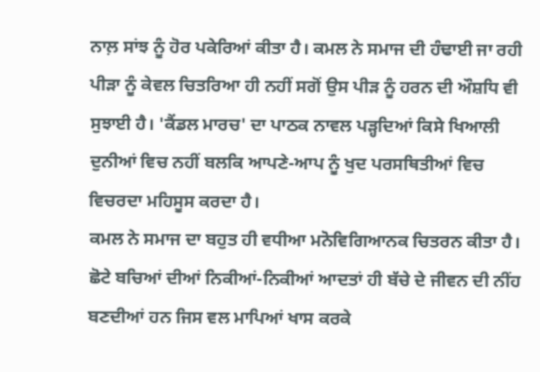ਨਾਲ਼ ਸਾਂਝ ਨੂੰ ਹੋਰ ਪਕੇਰਿਆਂ ਕੀਤਾ ਹੈ। ਕਮਲ ਨੇ ਸਮਾਜ ਦੀ ਹੰਢਾਈ ਜਾ ਰਹੀ ਪੀੜਾ ਨੂੰ ਕੇਵਲ ਚਿਤਰਿਆ ਹੀ ਨਹੀਂ ਸਗੋਂ ਉਸ ਪੀੜ ਨੂੰ ਹਰਨ ਦੀ ਔਸ਼ਧਿ ਵੀ ਸੁਝਾਈ ਹੈ। 'ਕੈਂਡਲ ਮਾਰਚ' ਦਾ ਪਾਠਕ ਨਾਵਲ ਪੜ੍ਹਦਿਆਂ ਕਿਸੇ ਖਿਆਲੀ ਦੁਨੀਆਂ ਵਿਚ ਨਹੀਂ ਬਲਕਿ ਆਪਣੇ-ਆਪ ਨੂੰ ਖੁਦ ਪਰਸਥਿਤੀਆਂ ਵਿਚ ਵਿਚਰਦਾ ਮਹਿਸੂਸ ਕਰਦਾ ਹੈ।
ਕਮਲ ਨੇ ਸਮਾਜ ਦਾ ਬਹੁਤ ਹੀ ਵਧੀਆ ਮਨੋਵਿਗਿਆਨਕ ਚਿਤਰਨ ਕੀਤਾ ਹੈ। ਛੋਟੇ ਬਚਿਆਂ ਦੀਆਂ ਨਿਕੀਆਂ-ਨਿਕੀਆਂ ਆਦਤਾਂ ਹੀ ਬੱਚੇ ਦੇ ਜੀਵਨ ਦੀ ਨੀਂਹ ਬਣਦੀਆਂ ਹਨ ਜਿਸ ਵਲ ਮਾਪਿਆਂ ਖਾਸ ਕਰਕੇ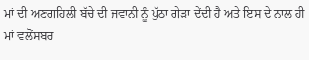ਮਾਂ ਦੀ ਅਣਗਹਿਲੀ ਬੱਚੇ ਦੀ ਜਵਾਨੀ ਨੂੰ ਪੁੱਠਾ ਗੇੜਾ ਦੇਂਦੀ ਹੈ ਅਤੇ ਇਸ ਦੇ ਨਾਲ ਹੀ ਮਾਂ ਵਲੋਂਸਬਰ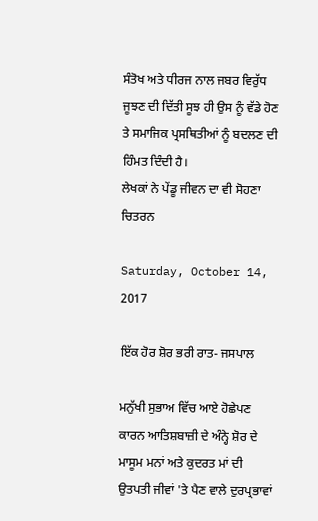ਸੰਤੋਖ ਅਤੇ ਧੀਰਜ ਨਾਲ ਜਬਰ ਵਿਰੁੱਧ ਜੂਝਣ ਦੀ ਦਿੱਤੀ ਸੂਝ ਹੀ ਉਸ ਨੂੰ ਵੱਡੇ ਹੋਣ ਤੇ ਸਮਾਜਿਕ ਪ੍ਰਸਥਿਤੀਆਂ ਨੂੰ ਬਦਲਣ ਦੀ ਹਿੰਮਤ ਦਿੰਦੀ ਹੈ।
ਲੇਖਕਾਂ ਨੇ ਪੇਂਡੂ ਜੀਵਨ ਦਾ ਵੀ ਸੋਹਣਾ ਚਿਤਰਨ

Saturday, October 14, 2017

ਇੱਕ ਹੋਰ ਸ਼ੋਰ ਭਰੀ ਰਾਤ- ਜਸਪਾਲ

ਮਨੁੱਖੀ ਸੁਭਾਅ ਵਿੱਚ ਆਏ ਹੋਛੇਪਣ ਕਾਰਨ ਆਤਿਸ਼ਬਾਜ਼ੀ ਦੇ ਅੰਨ੍ਹੇ ਸ਼ੋਰ ਦੇ ਮਾਸੂਮ ਮਨਾਂ ਅਤੇ ਕੁਦਰਤ ਮਾਂ ਦੀ ਉਤਪਤੀ ਜੀਵਾਂ 'ਤੇ ਪੈਣ ਵਾਲੇ ਦੁਰਪ੍ਰਭਾਵਾਂ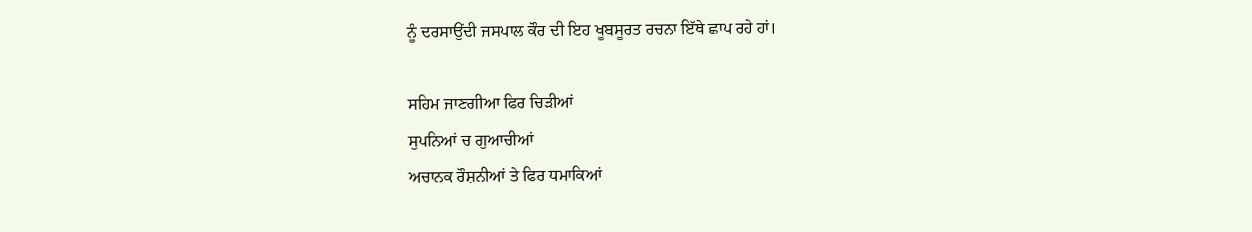ਨੂੰ ਦਰਸਾਉਂਦੀ ਜਸਪਾਲ ਕੌਰ ਦੀ ਇਹ ਖੂਬਸੂਰਤ ਰਚਨਾ ਇੱਥੇ ਛਾਪ ਰਹੇ ਹਾਂ।

ਸਹਿਮ ਜਾਣਗੀਆ ਫਿਰ ਚਿੜੀਆਂ
ਸੁਪਨਿਆਂ ਚ ਗੁਆਚੀਆਂ
ਅਚਾਨਕ ਰੌਸ਼ਨੀਆਂ ਤੇ ਫਿਰ ਧਮਾਕਿਆਂ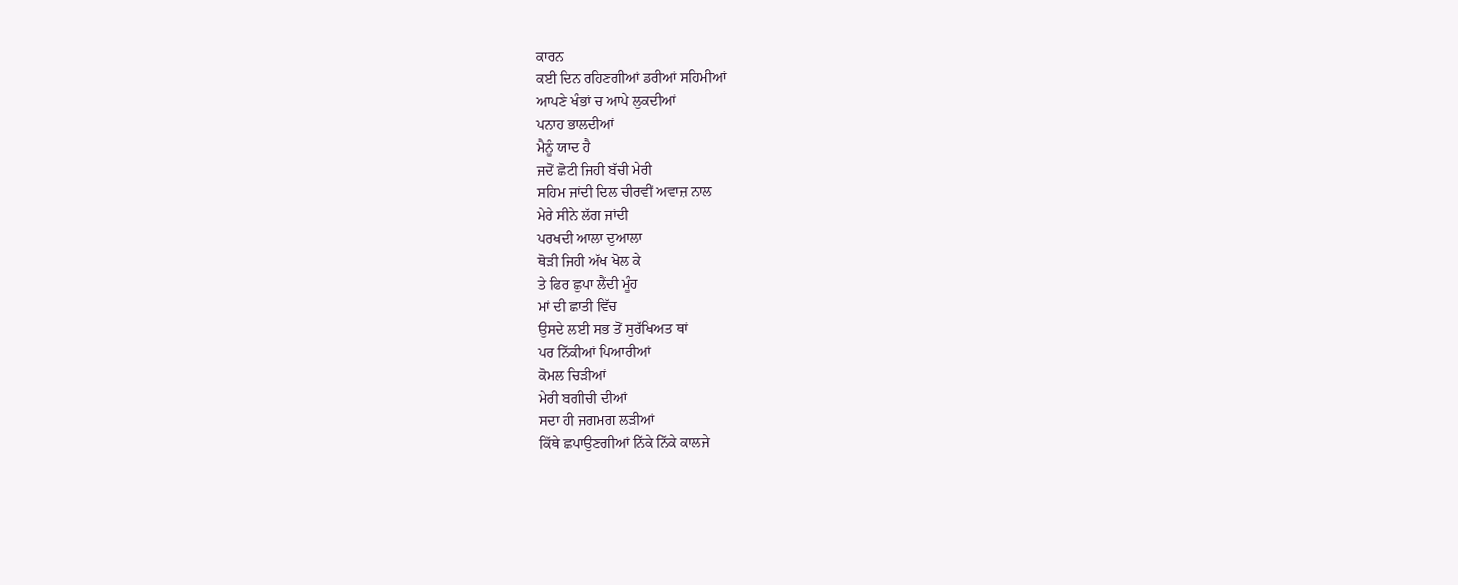ਕਾਰਨ
ਕਈ ਦਿਨ ਰਹਿਣਗੀਆਂ ਡਰੀਆਂ ਸਹਿਮੀਆਂ
ਆਪਣੇ ਖੰਭਾਂ ਚ ਆਪੇ ਲੁਕਦੀਆਂ
ਪਨਾਹ ਭਾਲਦੀਆਂ
ਮੈਨੂੰ ਯਾਦ ਹੈ
ਜਦੋਂ ਛੋਟੀ ਜਿਹੀ ਬੱਚੀ ਮੇਰੀ
ਸਹਿਮ ਜਾਂਦੀ ਦਿਲ ਚੀਰਵੀਂ ਅਵਾਜ਼ ਨਾਲ
ਮੇਰੇ ਸੀਨੇ ਲੱਗ ਜਾਂਦੀ
ਪਰਖਦੀ ਆਲਾ ਦੁਆਲਾ
ਥੋੜੀ ਜਿਹੀ ਅੱਖ ਖੋਲ ਕੇ
ਤੇ ਫਿਰ ਛੁਪਾ ਲੈਂਦੀ ਮੂੰਹ
ਮਾਂ ਦੀ ਛਾਤੀ ਵਿੱਚ
ਉਸਦੇ ਲਈ ਸਭ ਤੋਂ ਸੁਰੱਖਿਅਤ ਥਾਂ
ਪਰ ਨਿੱਕੀਆਂ ਪਿਆਰੀਆਂ
ਕੋਮਲ ਚਿੜੀਆਂ
ਮੇਰੀ ਬਗੀਚੀ ਦੀਆਂ
ਸਦਾ ਹੀ ਜਗਮਗ ਲੜੀਆਂ
ਕਿੱਥੇ ਛਪਾਉਣਗੀਆਂ ਨਿੱਕੇ ਨਿੱਕੇ ਕਾਲਜੇ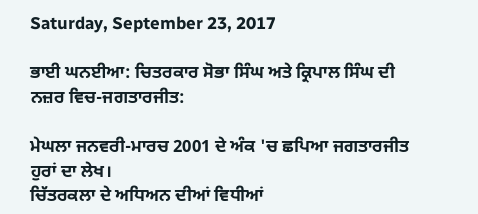Saturday, September 23, 2017

ਭਾਈ ਘਨਈਆ: ਚਿਤਰਕਾਰ ਸੋਭਾ ਸਿੰਘ ਅਤੇ ਕ੍ਰਿਪਾਲ ਸਿੰਘ ਦੀ ਨਜ਼ਰ ਵਿਚ-ਜਗਤਾਰਜੀਤ:

ਮੇਘਲਾ ਜਨਵਰੀ-ਮਾਰਚ 2001 ਦੇ ਅੰਕ 'ਚ ਛਪਿਆ ਜਗਤਾਰਜੀਤ ਹੁਰਾਂ ਦਾ ਲੇਖ।
ਚਿੱਤਰਕਲਾ ਦੇ ਅਧਿਅਨ ਦੀਆਂ ਵਿਧੀਆਂ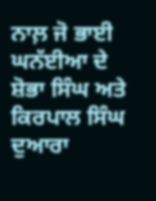ਨਾਲ਼ ਜੋ ਭਾਈ ਘਨੱਈਆ ਦੇ ਸ਼ੋਭਾ ਸਿੰਘ ਅਤੇ ਕਿਰਪਾਲ ਸਿੰਘ ਦੁਆਰਾ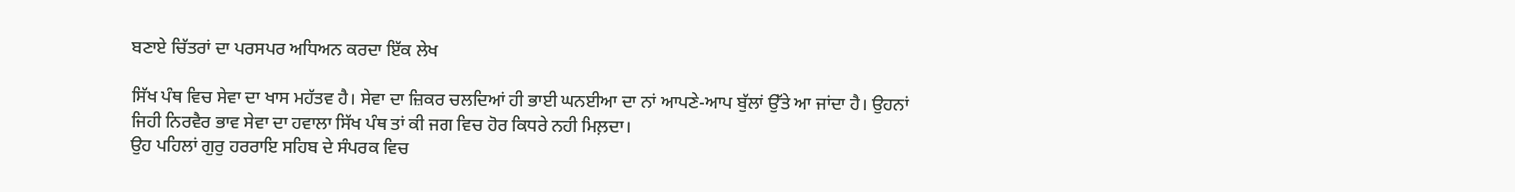ਬਣਾਏ ਚਿੱਤਰਾਂ ਦਾ ਪਰਸਪਰ ਅਧਿਅਨ ਕਰਦਾ ਇੱਕ ਲੇਖ

ਸਿੱਖ ਪੰਥ ਵਿਚ ਸੇਵਾ ਦਾ ਖਾਸ ਮਹੱਤਵ ਹੈ। ਸੇਵਾ ਦਾ ਜ਼ਿਕਰ ਚਲਦਿਆਂ ਹੀ ਭਾਈ ਘਨਈਆ ਦਾ ਨਾਂ ਆਪਣੇ-ਆਪ ਬੁੱਲਾਂ ਉੱਤੇ ਆ ਜਾਂਦਾ ਹੈ। ਉਹਨਾਂ ਜਿਹੀ ਨਿਰਵੈਰ ਭਾਵ ਸੇਵਾ ਦਾ ਹਵਾਲਾ ਸਿੱਖ ਪੰਥ ਤਾਂ ਕੀ ਜਗ ਵਿਚ ਹੋਰ ਕਿਧਰੇ ਨਹੀ ਮਿਲ਼ਦਾ।
ਉਹ ਪਹਿਲਾਂ ਗੁਰੁ ਹਰਰਾਇ ਸਹਿਬ ਦੇ ਸੰਪਰਕ ਵਿਚ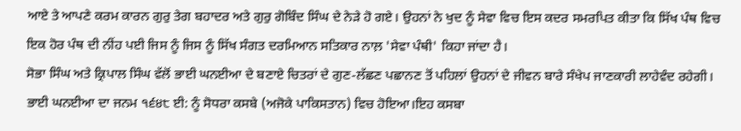ਆਏ ਤੇ ਆਪਣੇ ਕਰਮ ਕਾਰਨ ਗੁਰੁ ਤੇਗ ਬਹਾਦਰ ਅਤੇ ਗੁਰੁ ਗੋਬਿੰਦ ਸਿੰਘ ਦੇ ਨੇੜੇ ਹੋ ਗਏ। ਉਹਨਾਂ ਨੇ ਖੁਦ ਨੂੰ ਸੇਵਾ ਵਿਚ ਇਸ ਕਦਰ ਸਮਰਪਿਤ ਕੀਤਾ ਕਿ ਸਿੱਖ ਪੰਥ ਵਿਚ ਇਕ ਹੋਰ ਪੰਥ ਦੀ ਨੀਂਹ ਪਈ ਜਿਸ ਨੂੰ ਜਿਸ ਨੂੰ ਸਿੱਖ ਸੰਗਤ ਦਰਮਿਆਨ ਸਤਿਕਾਰ ਨਾਲ਼ 'ਸੇਵਾ ਪੰਥੀ' ਕਿਹਾ ਜਾਂਦਾ ਹੈ।
ਸੋਭਾ ਸਿੰਘ ਅਤੇ ਕ੍ਰਿਪਾਲ ਸਿੰਘ ਵੱਲੋਂ ਭਾਈ ਘਨਈਆ ਦੇ ਬਣਾਏ ਚਿਤਰਾਂ ਦੇ ਗੁਣ-ਲੱਛਣ ਪਛਾਨਣ ਤੋਂ ਪਹਿਲਾਂ ਉਹਨਾਂ ਦੇ ਜੀਵਨ ਬਾਰੇ ਸੰਖੇਪ ਜਾਣਕਾਰੀ ਲਾਹੇਵੰਦ ਰਹੇਗੀ।
ਭਾਈ ਘਨਈਆ ਦਾ ਜਨਮ ੧੬੪੮ ਈ: ਨੂੰ ਸੋਧਰਾ ਕਸਬੇ (ਅਜੋਕੇ ਪਾਕਿਸਤਾਨ) ਵਿਚ ਹੋਇਆ।ਇਹ ਕਸਬਾ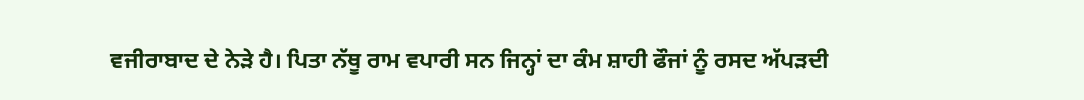ਵਜੀਰਾਬਾਦ ਦੇ ਨੇੜੇ ਹੈ। ਪਿਤਾ ਨੱਥੂ ਰਾਮ ਵਪਾਰੀ ਸਨ ਜਿਨ੍ਹਾਂ ਦਾ ਕੰਮ ਸ਼ਾਹੀ ਫੌਜਾਂ ਨੂੰ ਰਸਦ ਅੱਪੜਦੀ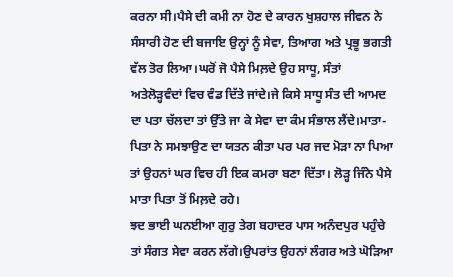ਕਰਨਾ ਸੀ।ਪੈਸੇ ਦੀ ਕਮੀ ਨਾ ਹੋਣ ਦੇ ਕਾਰਨ ਖੁਸ਼ਹਾਲ ਜੀਵਨ ਨੇ ਸੰਸਾਰੀ ਹੋਣ ਦੀ ਬਜਾਇ ਉਨ੍ਹਾਂ ਨੂੰ ਸੇਵਾ, ਤਿਆਗ ਅਤੇ ਪ੍ਰਭੂ ਭਗਤੀ ਵੱਲ ਤੋਰ ਲਿਆ।ਘਰੋਂ ਜੋ ਪੈਸੇ ਮਿਲ਼ਦੇ ਉਹ ਸਾਧੂ, ਸੰਤਾਂ ਅਤੇਲੋੜ੍ਹਵੰਦਾਂ ਵਿਚ ਵੰਡ ਦਿੱਤੇ ਜਾਂਦੇ।ਜੇ ਕਿਸੇ ਸਾਧੂ ਸੰਤ ਦੀ ਆਮਦ ਦਾ ਪਤਾ ਚੱਲਦਾ ਤਾਂ ਉੱਤੇ ਜਾ ਕੇ ਸੇਵਾ ਦਾ ਕੰਮ ਸੰਭਾਲ ਲੈਂਦੇ।ਮਾਤਾ-ਪਿਤਾ ਨੇ ਸਮਝਾਉਣ ਦਾ ਯਤਨ ਕੀਤਾ ਪਰ ਪਰ ਜਦ ਮੋੜਾ ਨਾ ਪਿਆ ਤਾਂ ਉਹਨਾਂ ਘਰ ਵਿਚ ਹੀ ਇਕ ਕਮਰਾ ਬਣਾ ਦਿੱਤਾ। ਲੋੜ੍ਹ ਜਿੰਨੇ ਪੈਸੇ ਮਾਤਾ ਪਿਤਾ ਤੋਂ ਮਿਲ਼ਦੇ ਰਹੇ।
ਝਦ ਭਾਈ ਘਨਈਆ ਗੁਰੁ ਤੇਗ ਬਹਾਦਰ ਪਾਸ ਅਨੰਦਪੁਰ ਪਹੁੰਚੇ ਤਾਂ ਸੰਗਤ ਸੇਵਾ ਕਰਨ ਲੱਗੇ।ਉਪਰਾਂਤ ਉਹਨਾਂ ਲੰਗਰ ਅਤੇ ਘੋੜਿਆ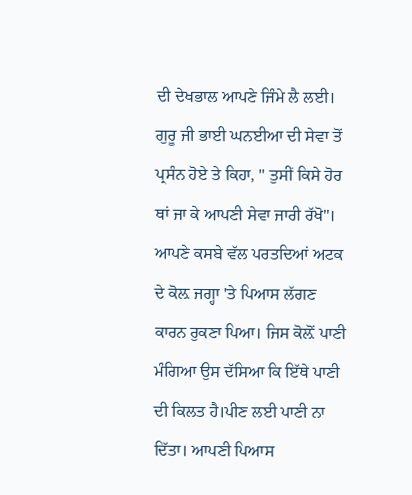ਦੀ ਦੇਖਭਾਲ ਆਪਣੇ ਜਿੰਮੇ ਲੈ ਲਈ।
ਗੁਰੂ ਜੀ ਭਾਈ ਘਨਈਆ ਦੀ ਸੇਵਾ ਤੋਂ ਪ੍ਰਸੰਨ ਹੋਏ ਤੇ ਕਿਹਾ, " ਤੁਸੀਂ ਕਿਸੇ ਹੋਰ ਥਾਂ ਜਾ ਕੇ ਆਪਣੀ ਸੇਵਾ ਜਾਰੀ ਰੱਖੋ"।
ਆਪਣੇ ਕਸਬੇ ਵੱਲ ਪਰਤਦਿਆਂ ਅਟਕ ਦੇ ਕੋਲ਼ ਜਗ੍ਹਾ 'ਤੇ ਪਿਆਸ ਲੱਗਣ ਕਾਰਨ ਰੁਕਣਾ ਪਿਆ। ਜਿਸ ਕੋਲ਼ੋਂ ਪਾਣੀ ਮੰਗਿਆ ਉਸ ਦੱਸਿਆ ਕਿ ਇੱਥੇ ਪਾਣੀ ਦੀ ਕਿਲਤ ਹੈ।ਪੀਣ ਲਈ ਪਾਣੀ ਨਾ ਦਿੱਤਾ। ਆਪਣੀ ਪਿਆਸ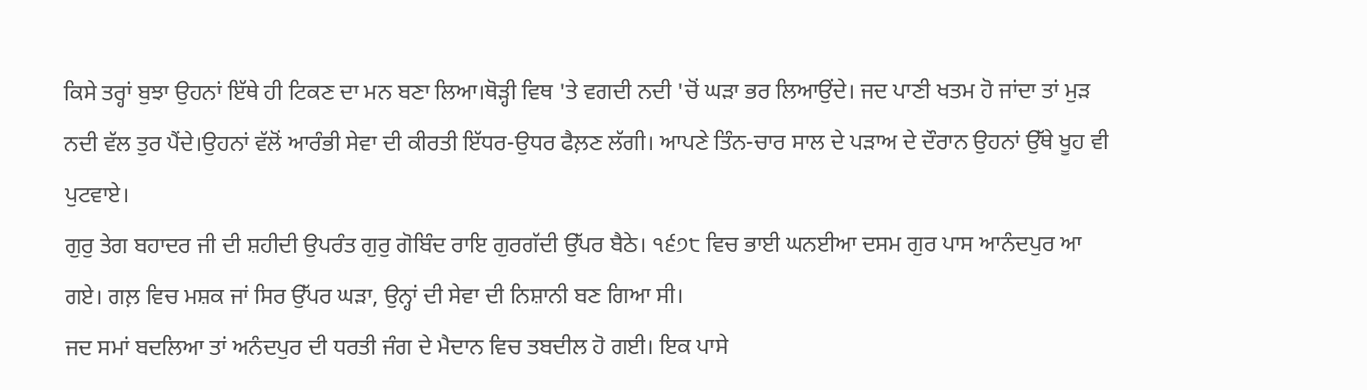ਕਿਸੇ ਤਰ੍ਹਾਂ ਬੁਝਾ ਉਹਨਾਂ ਇੱਥੇ ਹੀ ਟਿਕਣ ਦਾ ਮਨ ਬਣਾ ਲਿਆ।ਥੋੜ੍ਹੀ ਵਿਥ 'ਤੇ ਵਗਦੀ ਨਦੀ 'ਚੋਂ ਘੜਾ ਭਰ ਲਿਆਉਂਦੇ। ਜਦ ਪਾਣੀ ਖਤਮ ਹੋ ਜਾਂਦਾ ਤਾਂ ਮੁੜ ਨਦੀ ਵੱਲ ਤੁਰ ਪੈਂਦੇ।ਉਹਨਾਂ ਵੱਲੋਂ ਆਰੰਭੀ ਸੇਵਾ ਦੀ ਕੀਰਤੀ ਇੱਧਰ-ਉਧਰ ਫੈਲ਼ਣ ਲੱਗੀ। ਆਪਣੇ ਤਿੰਨ-ਚਾਰ ਸਾਲ ਦੇ ਪੜਾਅ ਦੇ ਦੌਰਾਨ ਉਹਨਾਂ ਉੱਥੇ ਖੂਹ ਵੀ ਪੁਟਵਾਏ।
ਗੁਰੁ ਤੇਗ ਬਹਾਦਰ ਜੀ ਦੀ ਸ਼ਹੀਦੀ ਉਪਰੰਤ ਗੁਰੁ ਗੋਬਿੰਦ ਰਾਇ ਗੁਰਗੱਦੀ ਉੱਪਰ ਬੈਠੇ। ੧੬੭੮ ਵਿਚ ਭਾਈ ਘਨਈਆ ਦਸਮ ਗੁਰ ਪਾਸ ਆਨੰਦਪੁਰ ਆ ਗਏ। ਗਲ਼ ਵਿਚ ਮਸ਼ਕ ਜਾਂ ਸਿਰ ਉੱਪਰ ਘੜਾ, ਉਨ੍ਹਾਂ ਦੀ ਸੇਵਾ ਦੀ ਨਿਸ਼ਾਨੀ ਬਣ ਗਿਆ ਸੀ।
ਜਦ ਸਮਾਂ ਬਦਲਿਆ ਤਾਂ ਅਨੰਦਪੁਰ ਦੀ ਧਰਤੀ ਜੰਗ ਦੇ ਮੈਦਾਨ ਵਿਚ ਤਬਦੀਲ ਹੋ ਗਈ। ਇਕ ਪਾਸੇ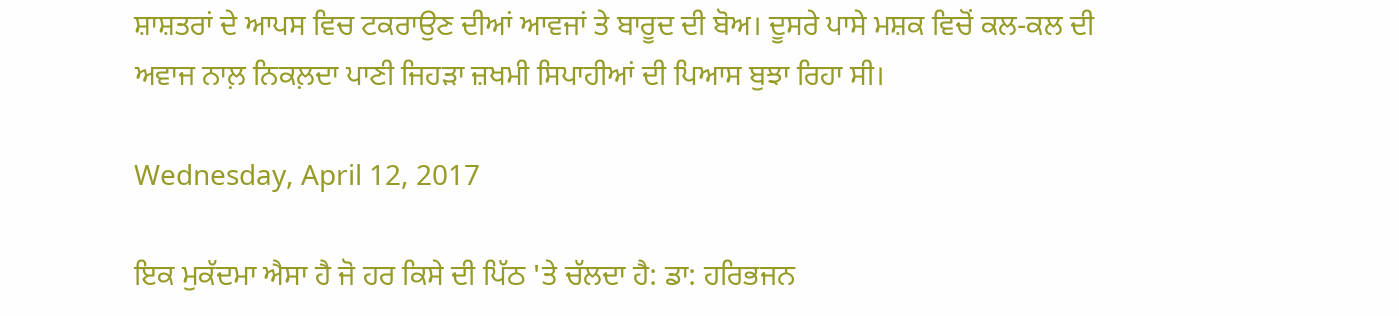ਸ਼ਾਸ਼ਤਰਾਂ ਦੇ ਆਪਸ ਵਿਚ ਟਕਰਾਉਣ ਦੀਆਂ ਆਵਜਾਂ ਤੇ ਬਾਰੂਦ ਦੀ ਬੋਅ। ਦੂਸਰੇ ਪਾਸੇ ਮਸ਼ਕ ਵਿਚੋਂ ਕਲ-ਕਲ ਦੀ ਅਵਾਜ ਨਾਲ਼ ਨਿਕਲ਼ਦਾ ਪਾਣੀ ਜਿਹੜਾ ਜ਼ਖਮੀ ਸਿਪਾਹੀਆਂ ਦੀ ਪਿਆਸ ਬੁਝਾ ਰਿਹਾ ਸੀ।

Wednesday, April 12, 2017

ਇਕ ਮੁਕੱਦਮਾ ਐਸਾ ਹੈ ਜੋ ਹਰ ਕਿਸੇ ਦੀ ਪਿੱਠ 'ਤੇ ਚੱਲਦਾ ਹੈ: ਡਾ: ਹਰਿਭਜਨ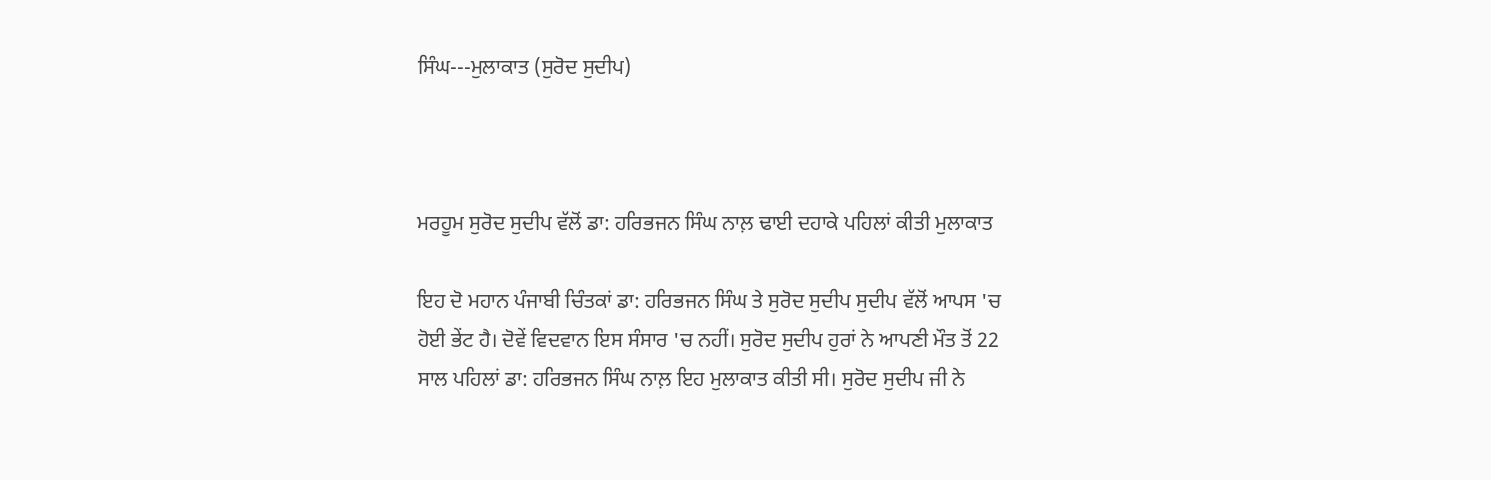ਸਿੰਘ---ਮੁਲਾਕਾਤ (ਸੁਰੋਦ ਸੁਦੀਪ)



ਮਰਹੂਮ ਸੁਰੋਦ ਸੁਦੀਪ ਵੱਲੋਂ ਡਾ: ਹਰਿਭਜਨ ਸਿੰਘ ਨਾਲ਼ ਢਾਈ ਦਹਾਕੇ ਪਹਿਲਾਂ ਕੀਤੀ ਮੁਲਾਕਾਤ

ਇਹ ਦੋ ਮਹਾਨ ਪੰਜਾਬੀ ਚਿੰਤਕਾਂ ਡਾ: ਹਰਿਭਜਨ ਸਿੰਘ ਤੇ ਸੁਰੋਦ ਸੁਦੀਪ ਸੁਦੀਪ ਵੱਲੋਂ ਆਪਸ 'ਚ ਹੋਈ ਭੇਂਟ ਹੈ। ਦੋਵੇਂ ਵਿਦਵਾਨ ਇਸ ਸੰਸਾਰ 'ਚ ਨਹੀਂ। ਸੁਰੋਦ ਸੁਦੀਪ ਹੁਰਾਂ ਨੇ ਆਪਣੀ ਮੌਤ ਤੋਂ 22 ਸਾਲ ਪਹਿਲਾਂ ਡਾ: ਹਰਿਭਜਨ ਸਿੰਘ ਨਾਲ਼ ਇਹ ਮੁਲਾਕਾਤ ਕੀਤੀ ਸੀ। ਸੁਰੋਦ ਸੁਦੀਪ ਜੀ ਨੇ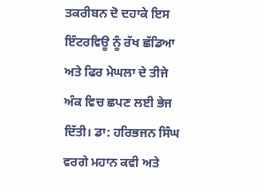ਤਕਰੀਬਨ ਦੋ ਦਹਾਕੇ ਇਸ ਇੰਟਰਵਿਊ ਨੂੰ ਰੱਖ ਛੱਡਿਆ ਅਤੇ ਫਿਰ ਮੇਘਲਾ ਦੇ ਤੀਜੇ ਅੰਕ ਵਿਚ ਛਪਣ ਲਈ ਭੇਜ ਦਿੱਤੀ। ਡਾ: ਹਰਿਭਜਨ ਸਿੰਘ ਵਰਗੇ ਮਹਾਨ ਕਵੀ ਅਤੇ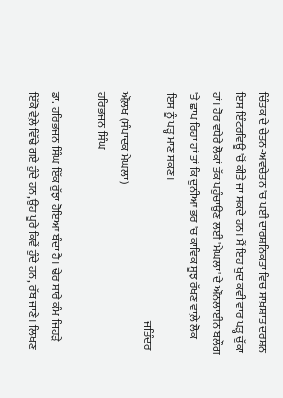ਚਿੰਤਕ ਦੇ ਚੇਤਨ-ਅਵਚੇਤਨ 'ਚ ਪਈ ਦਾਰਸ਼ਨਿਕਤਾ ਵਿਚ ਸਾਖ਼ਸ਼ਾਤ ਦਰਸ਼ਨ ਇਸ ਇੰਟਰਵਿਊ 'ਚੋਂ ਕੀਤੇ ਜਾ ਸਕਦੇ ਹਨ। ਮੈਂ ਇਹ ਖੁਦ ਕਵੀ ਵਾਰ ਪੜ੍ਹ ਚੁੱਕਾ ਹਾਂ। ਹੋਰ ਵਧੇਰੇ ਲੋਕਾਂ ਤੱਕ ਪਹੁੰਚਾਉਣ ਲਈ 'ਮੇਘਲਾ' ਦੇ ਔਨਲਾਈਨ ਬਲੌਗ 'ਤੇ ਛਾਪ ਰਿਹਾ ਹਾਂ ਤਾਂ ਕਿ ਦੁਨੀਆ ਭਰ 'ਚ ਕਾਵਿਕ ਸੂਝ ਰੱਖਣ ਵਾਲ਼ੇ ਲੋਕ ਇਸ ਨੂੰ ਪੜ੍ਹ ਮਾਣ ਸਕਣ।
                                                                                                     ਜਤਿੰਦਰ ਔਲ਼ਖ (ਸੰਪਾਦਕ ਮੇਘਲਾ)
ਹਰਿਭਜਨ ਸਿੰਘ

ਡਾ. ਹਰਿਭਜਨ ਸਿੰਘ ਇੱਕ ਰੁੱਝਾ ਹੋਇਆ ਬੰਦਾ ਹੈ। ਢੇਰ ਸਾਰੇ ਕੰਮ ਜਿਹੜੇ ਇੱਕੋ ਵੇਲ਼ੇ ਵਿੱਢੇ ਗਏ ਹੁੰਦੇ ਹਨ,ਉਹ ਪੂਰੇ ਕਿਵੇਂ ਹੁੰਦੇ ਹਨ, ਰੱਬ ਜਾਣੇ। ਲਿਖਣ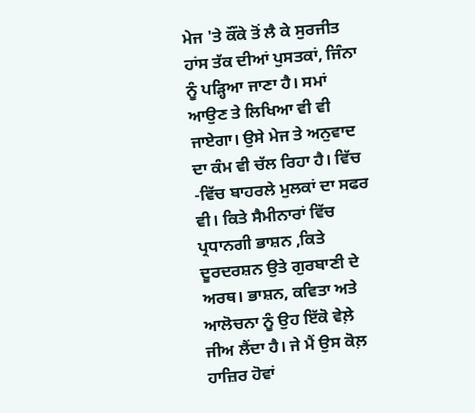ਮੇਜ 'ਤੇ ਕੌਂਕੇ ਤੋਂ ਲੈ ਕੇ ਸੁਰਜੀਤ ਹਾਂਸ ਤੱਕ ਦੀਆਂ ਪੁਸਤਕਾਂ, ਜਿੰਨਾ ਨੂੰ ਪੜ੍ਹਿਆ ਜਾਣਾ ਹੈ। ਸਮਾਂ ਆਉਣ ਤੇ ਲਿਖਿਆ ਵੀ ਵੀ ਜਾਏਗਾ। ਉਸੇ ਮੇਜ ਤੇ ਅਨੁਵਾਦ ਦਾ ਕੰਮ ਵੀ ਚੱਲ ਰਿਹਾ ਹੈ। ਵਿੱਚ -ਵਿੱਚ ਬਾਹਰਲੇ ਮੁਲਕਾਂ ਦਾ ਸਫਰ ਵੀ। ਕਿਤੇ ਸੈਮੀਨਾਰਾਂ ਵਿੱਚ ਪ੍ਰਧਾਨਗੀ ਭਾਸ਼ਨ ,ਕਿਤੇ ਦੂਰਦਰਸ਼ਨ ਉਤੇ ਗੁਰਬਾਣੀ ਦੇ ਅਰਥ। ਭਾਸ਼ਨ, ਕਵਿਤਾ ਅਤੇ ਆਲੋਚਨਾ ਨੂੰ ਉਹ ਇੱਕੋ ਵੇਲ਼ੇ ਜੀਅ ਲੈਂਦਾ ਹੈ। ਜੇ ਮੈਂ ਉਸ ਕੋਲ਼ ਹਾਜ਼ਿਰ ਹੋਵਾਂ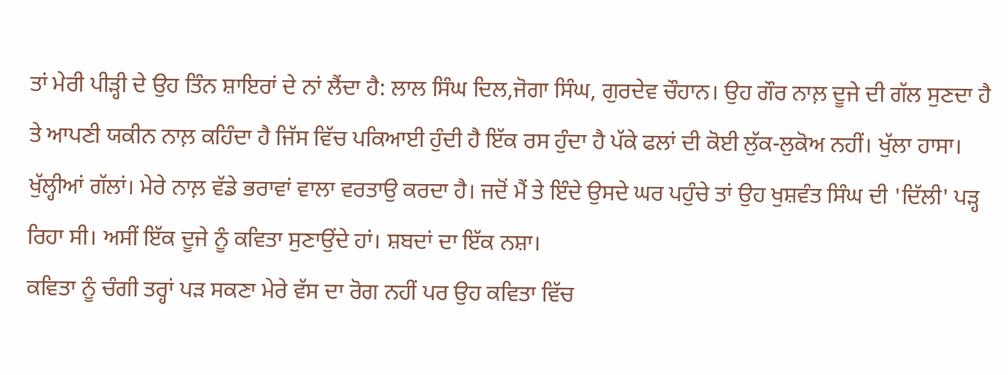ਤਾਂ ਮੇਰੀ ਪੀੜ੍ਹੀ ਦੇ ਉਹ ਤਿੰਨ ਸ਼ਾਇਰਾਂ ਦੇ ਨਾਂ ਲੈਂਦਾ ਹੈ: ਲਾਲ ਸਿੰਘ ਦਿਲ,ਜੋਗਾ ਸਿੰਘ, ਗੁਰਦੇਵ ਚੌਹਾਨ। ਉਹ ਗੌਰ ਨਾਲ਼ ਦੂਜੇ ਦੀ ਗੱਲ ਸੁਣਦਾ ਹੈ ਤੇ ਆਪਣੀ ਯਕੀਨ ਨਾਲ਼ ਕਹਿੰਦਾ ਹੈ ਜਿੱਸ ਵਿੱਚ ਪਕਿਆਈ ਹੁੰਦੀ ਹੈ ਇੱਕ ਰਸ ਹੁੰਦਾ ਹੈ ਪੱਕੇ ਫਲਾਂ ਦੀ ਕੋਈ ਲੁੱਕ-ਲੁਕੋਅ ਨਹੀਂ। ਖੁੱਲਾ ਹਾਸਾ। ਖੁੱਲ੍ਹੀਆਂ ਗੱਲਾਂ। ਮੇਰੇ ਨਾਲ਼ ਵੱਡੇ ਭਰਾਵਾਂ ਵਾਲਾ ਵਰਤਾਉ ਕਰਦਾ ਹੈ। ਜਦੋਂ ਮੈਂ ਤੇ ਇੰਦੇ ਉਸਦੇ ਘਰ ਪਹੁੰਚੇ ਤਾਂ ਉਹ ਖੁਸ਼ਵੰਤ ਸਿੰਘ ਦੀ 'ਦਿੱਲੀ' ਪੜ੍ਹ ਰਿਹਾ ਸੀ। ਅਸੀਂ ਇੱਕ ਦੂਜੇ ਨੂੰ ਕਵਿਤਾ ਸੁਣਾਉਂਦੇ ਹਾਂ। ਸ਼ਬਦਾਂ ਦਾ ਇੱਕ ਨਸ਼ਾ।
ਕਵਿਤਾ ਨੂੰ ਚੰਗੀ ਤਰ੍ਹਾਂ ਪੜ ਸਕਣਾ ਮੇਰੇ ਵੱਸ ਦਾ ਰੋਗ ਨਹੀਂ ਪਰ ਉਹ ਕਵਿਤਾ ਵਿੱਚ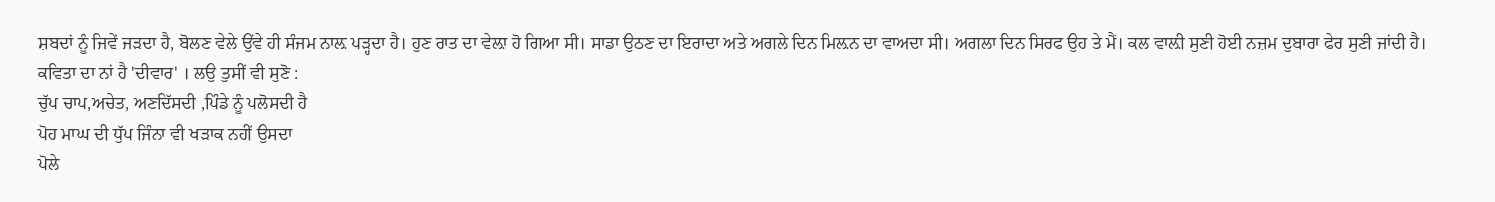ਸ਼ਬਦਾਂ ਨੂੰ ਜਿਵੇਂ ਜੜਦਾ ਹੈ, ਬੋਲਣ ਵੇਲੇ ਉਂਵੇ ਹੀ ਸੰਜਮ ਨਾਲ਼ ਪੜ੍ਹਦਾ ਹੈ। ਹੁਣ ਰਾਤ ਦਾ ਵੇਲ਼ਾ ਹੋ ਗਿਆ ਸੀ। ਸਾਡਾ ਉਠਣ ਦਾ ਇਰਾਦਾ ਅਤੇ ਅਗਲੇ ਦਿਨ ਮਿਲ਼ਨ ਦਾ ਵਾਅਦਾ ਸੀ। ਅਗਲਾ ਦਿਨ ਸਿਰਫ ਉਹ ਤੇ ਮੈਂ। ਕਲ ਵਾਲ਼ੀ ਸੁਣੀ ਹੋਈ ਨਜ਼ਮ ਦੁਬਾਰਾ ਫੇਰ ਸੁਣੀ ਜਾਂਦੀ ਹੈ। ਕਵਿਤਾ ਦਾ ਨਾਂ ਹੈ 'ਦੀਵਾਰ' । ਲਉ ਤੁਸੀਂ ਵੀ ਸੁਣੋ :
ਚੁੱਪ ਚਾਪ,ਅਚੇਤ, ਅਣਦਿੱਸਦੀ ,ਪਿੰਡੇ ਨੂੰ ਪਲੋਸਦੀ ਹੈ
ਪੋਹ ਮਾਘ ਦੀ ਧੁੱਪ ਜਿੰਨਾ ਵੀ ਖੜਾਕ ਨਹੀਂ ਉਸਦਾ
ਪੋਲੇ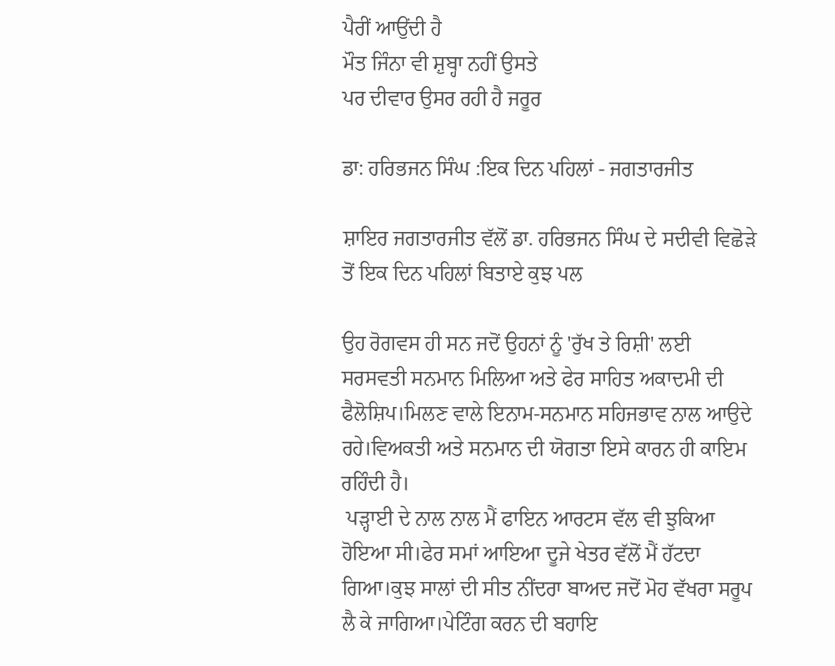ਪੈਰੀਂ ਆਉਂਦੀ ਹੈ
ਮੌਤ ਜਿੰਨਾ ਵੀ ਸ਼ੁਬ੍ਹਾ ਨਹੀਂ ਉਸਤੇ
ਪਰ ਦੀਵਾਰ ਉਸਰ ਰਹੀ ਹੈ ਜਰੂਰ

ਡਾ: ਹਰਿਭਜਨ ਸਿੰਘ :ਇਕ ਦਿਨ ਪਹਿਲਾਂ - ਜਗਤਾਰਜੀਤ

ਸ਼ਾਇਰ ਜਗਤਾਰਜੀਤ ਵੱਲੋਂ ਡਾ. ਹਰਿਭਜਨ ਸਿੰਘ ਦੇ ਸਦੀਵੀ ਵਿਛੋੜੇ ਤੋਂ ਇਕ ਦਿਨ ਪਹਿਲਾਂ ਬਿਤਾਏ ਕੁਝ ਪਲ

ਉਹ ਰੋਗਵਸ ਹੀ ਸਨ ਜਦੋਂ ਉਹਨਾਂ ਨੂੰ 'ਰੁੱਖ ਤੇ ਰਿਸ਼ੀ' ਲਈ ਸਰਸਵਤੀ ਸਨਮਾਨ ਮਿਲਿਆ ਅਤੇ ਫੇਰ ਸਾਹਿਤ ਅਕਾਦਮੀ ਦੀ ਫੈਲੋਸ਼ਿਪ।ਮਿਲਣ ਵਾਲੇ ਇਨਾਮ-ਸਨਮਾਨ ਸਹਿਜਭਾਵ ਨਾਲ ਆਉਦੇ ਰਹੇ।ਵਿਅਕਤੀ ਅਤੇ ਸਨਮਾਨ ਦੀ ਯੋਗਤਾ ਇਸੇ ਕਾਰਨ ਹੀ ਕਾਇਮ ਰਹਿੰਦੀ ਹੈ।
 ਪੜ੍ਹਾਈ ਦੇ ਨਾਲ ਨਾਲ ਮੈਂ ਫਾਇਨ ਆਰਟਸ ਵੱਲ ਵੀ ਝੁਕਿਆ ਹੋਇਆ ਸੀ।ਫੇਰ ਸਮਾਂ ਆਇਆ ਦੂਜੇ ਖੇਤਰ ਵੱਲੋਂ ਮੈਂ ਹੱਟਦਾ ਗਿਆ।ਕੁਝ ਸਾਲਾਂ ਦੀ ਸੀਤ ਨੀਂਦਰਾ ਬਾਅਦ ਜਦੋਂ ਮੋਹ ਵੱਖਰਾ ਸਰੂਪ ਲੈ ਕੇ ਜਾਗਿਆ।ਪੇਟਿੰਗ ਕਰਨ ਦੀ ਬਹਾਇ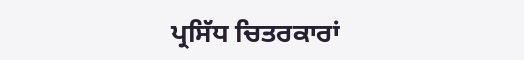ਪ੍ਰਸਿੱਧ ਚਿਤਰਕਾਰਾਂ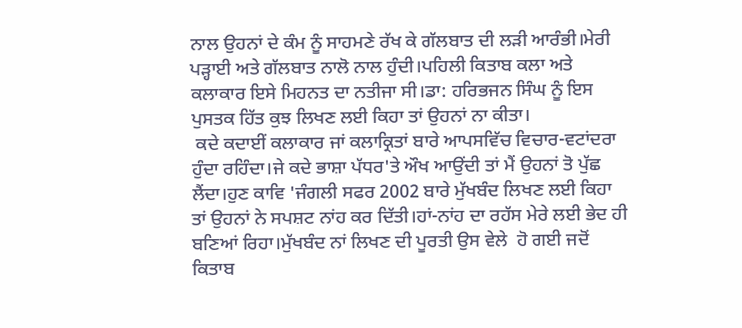ਨਾਲ ਉਹਨਾਂ ਦੇ ਕੰਮ ਨੂੰ ਸਾਹਮਣੇ ਰੱਖ ਕੇ ਗੱਲਬਾਤ ਦੀ ਲੜੀ ਆਰੰਭੀ।ਮੇਰੀ ਪੜ੍ਹਾਈ ਅਤੇ ਗੱਲਬਾਤ ਨਾਲੋ ਨਾਲ ਹੁੰਦੀ।ਪਹਿਲੀ ਕਿਤਾਬ ਕਲਾ ਅਤੇ ਕਲਾਕਾਰ ਇਸੇ ਮਿਹਨਤ ਦਾ ਨਤੀਜਾ ਸੀ।ਡਾ: ਹਰਿਭਜਨ ਸਿੰਘ ਨੂੰ ਇਸ ਪੁਸਤਕ ਹਿੱਤ ਕੁਝ ਲਿਖਣ ਲਈ ਕਿਹਾ ਤਾਂ ਉਹਨਾਂ ਨਾ ਕੀਤਾ।
 ਕਦੇ ਕਦਾਈਂ ਕਲਾਕਾਰ ਜਾਂ ਕਲਾਕ੍ਰਿਤਾਂ ਬਾਰੇ ਆਪਸਵਿੱਚ ਵਿਚਾਰ-ਵਟਾਂਦਰਾ ਹੁੰਦਾ ਰਹਿੰਦਾ।ਜੇ ਕਦੇ ਭਾਸ਼ਾ ਪੱਧਰ'ਤੇ ਔਖ ਆਉਂਦੀ ਤਾਂ ਮੈਂ ਉਹਨਾਂ ਤੋ ਪੁੱਛ ਲੈਂਦਾ।ਹੁਣ ਕਾਵਿ 'ਜੰਗਲੀ ਸਫਰ 2002 ਬਾਰੇ ਮੁੱਖਬੰਦ ਲਿਖਣ ਲਈ ਕਿਹਾ ਤਾਂ ਉਹਨਾਂ ਨੇ ਸਪਸ਼ਟ ਨਾਂਹ ਕਰ ਦਿੱਤੀ।ਹਾਂ-ਨਾਂਹ ਦਾ ਰਹੱਸ ਮੇਰੇ ਲਈ ਭੇਦ ਹੀ ਬਣਿਆਂ ਰਿਹਾ।ਮੁੱਖਬੰਦ ਨਾਂ ਲਿਖਣ ਦੀ ਪੂਰਤੀ ਉਸ ਵੇਲੇ  ਹੋ ਗਈ ਜਦੋਂ ਕਿਤਾਬ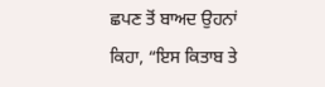ਛਪਣ ਤੋਂ ਬਾਅਦ ਉਹਨਾਂ ਕਿਹਾ, “ਇਸ ਕਿਤਾਬ ਤੇ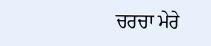ਚਰਚਾ ਮੇਰੇ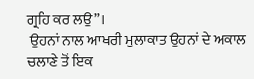ਗ੍ਰਹਿ ਕਰ ਲਉ”।
 ਉਹਨਾਂ ਨਾਲ ਆਖਰੀ ਮੁਲਾਕਾਤ ਉਹਨਾਂ ਦੇ ਅਕਾਲ ਚਲਾਣੇ ਤੋਂ ਇਕ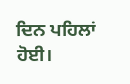ਦਿਨ ਪਹਿਲਾਂ ਹੋਈ।